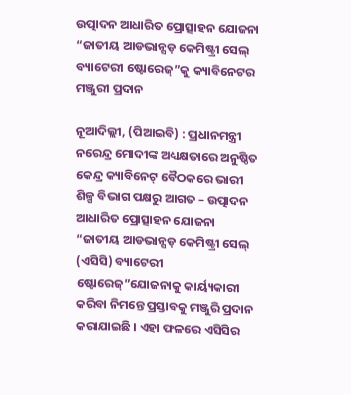ଉତ୍ପାଦନ ଆଧାରିତ ପ୍ରୋତ୍ସାହନ ଯୋଜନା “ଜାତୀୟ ଆଡଭାନ୍ସଡ଼ କେମିଷ୍ଟ୍ରୀ ସେଲ୍ ବ୍ୟାଟେରୀ ଷ୍ଟୋରେଜ୍”କୁ କ୍ୟାବିନେଟର ମଞ୍ଜୁରୀ ପ୍ରଦାନ

ନୂଆଦିଲ୍ଲୀ, (ପିଆଇବି) : ପ୍ରଧାନମନ୍ତ୍ରୀ ନରେନ୍ଦ୍ର ମୋଦୀଙ୍କ ଅଧ୍ୟକ୍ଷତାରେ ଅନୁଷ୍ଠିତ କେନ୍ଦ୍ର କ୍ୟାବିନେଟ୍ ବୈଠକରେ ଭାରୀ ଶିଳ୍ପ ବିଭାଗ ପକ୍ଷରୁ ଆଗତ – ଉତ୍ପାଦନ ଆଧାରିତ ପ୍ରୋତ୍ସାହନ ଯୋଜନା “ଜାତୀୟ ଆଡଭାନ୍ସଡ଼ କେମିଷ୍ଟ୍ରୀ ସେଲ୍ (ଏସିସି) ବ୍ୟାଟେରୀ ଷ୍ଟୋରେଜ୍”ଯୋଜନାକୁ କାର୍ୟ୍ୟକାରୀ କରିବା ନିମନ୍ତେ ପ୍ରସ୍ତାବକୁ ମଞ୍ଜୁରି ପ୍ରଦାନ କରାଯାଇଛି । ଏହା ଫଳରେ ଏସିସିର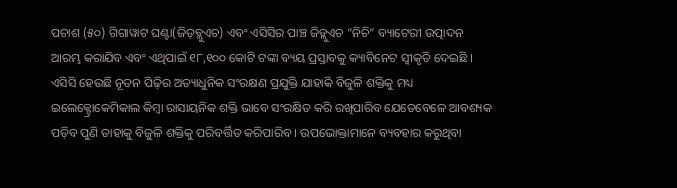ପଚାଶ (୫୦) ଗିଗାୱାଟ ଘଣ୍ଟା(ଜିଡ଼ବ୍ଲୁଏଚ) ଏବଂ ଏସିସିର ପାଞ୍ଚ ଜିଡ଼୍ଲୁଏଚ “ନିଚି” ବ୍ୟାଟେରୀ ଉତ୍ପାଦନ ଆରମ୍ଭ କରାଯିବ ଏବଂ ଏଥିପାଇଁ ୧୮,୧୦୦ କୋଟି ଟଙ୍କା ବ୍ୟୟ ପ୍ରସ୍ତାବକୁ କ୍ୟାବିନେଟ ସ୍ୱୀକୃତି ଦେଇଛି ।
ଏସିସି ହେଉଛି ନୂତନ ପିଢ଼ିର ଅତ୍ୟାଧୁନିକ ସଂରକ୍ଷଣ ପ୍ରଯୁକ୍ତି ଯାହାକି ବିଜୁଳି ଶକ୍ତିକୁ ମଧ୍ୟ ଇଲେକ୍ଟ୍ରୋକେମିକାଲ କିମ୍ବା ରାସାୟନିକ ଶକ୍ତି ଭାବେ ସଂରକ୍ଷିତ କରି ରଖିପାରିବ ଯେତେବେଳେ ଆବଶ୍ୟକ ପଡ଼ିବ ପୁଣି ତାହାକୁ ବିଜୁଳି ଶକ୍ତିକୁ ପରିବର୍ତ୍ତିତ କରିପାରିବ । ଉପଭୋକ୍ତାମାନେ ବ୍ୟବହାର କରୁଥିବା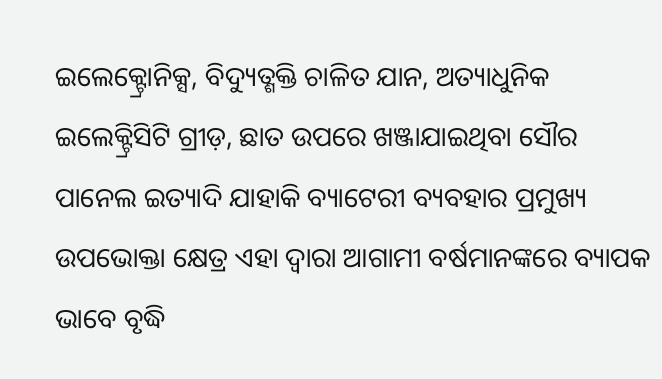ଇଲେକ୍ଟ୍ରୋନିକ୍ସ, ବିଦ୍ୟୁତ୍ଶକ୍ତି ଚାଳିତ ଯାନ, ଅତ୍ୟାଧୁନିକ ଇଲେକ୍ଟ୍ରିସିଟି ଗ୍ରୀଡ଼, ଛାତ ଉପରେ ଖଞ୍ଜାଯାଇଥିବା ସୌର ପାନେଲ ଇତ୍ୟାଦି ଯାହାକି ବ୍ୟାଟେରୀ ବ୍ୟବହାର ପ୍ରମୁଖ୍ୟ ଉପଭୋକ୍ତା କ୍ଷେତ୍ର ଏହା ଦ୍ୱାରା ଆଗାମୀ ବର୍ଷମାନଙ୍କରେ ବ୍ୟାପକ ଭାବେ ବୃଦ୍ଧି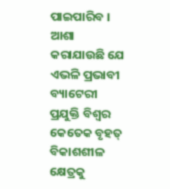ପାଇପାରିବ । ଆଶା କରାଯାଉଛି ଯେ ଏଭଳି ପ୍ରଭାବୀ ବ୍ୟାଟେରୀ ପ୍ରଯୁକ୍ତି ବିଶ୍ୱର କେତେକ ବୃହତ୍ ବିକାଶଶୀଳ କ୍ଷେତ୍ରକୁ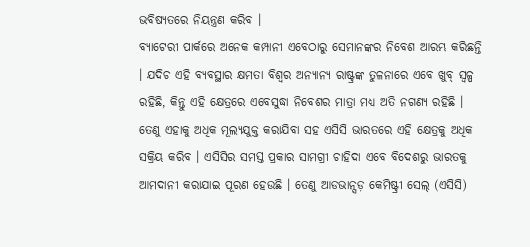ଭବିଷ୍ୟତରେ ନିୟନ୍ତ୍ରଣ କରିବ ।
ବ୍ୟାଟେରୀ ପାର୍କରେ ଅନେକ କମ୍ପାନୀ ଏବେଠାରୁ ସେମାନଙ୍କର ନିବେଶ ଆରମ୍ଭ କରିଛନ୍ତି । ଯଦିଚ ଏହି ବ୍ୟବସ୍ଥାର କ୍ଷମତା ବିଶ୍ୱର ଅନ୍ୟାନ୍ୟ ରାଷ୍ଟ୍ରଙ୍କ ତୁଳନାରେ ଏବେ ଖୁବ୍ ସ୍ୱଳ୍ପ ରହିଛି, କିନ୍ତୁ ଏହି କ୍ଷେତ୍ରରେ ଏବେସୁଦ୍ଧା ନିବେଶର ମାତ୍ରା ମଧ୍ୟ ଅତି ନଗଣ୍ୟ ରହିଛି । ତେଣୁ ଏହାକୁ ଅଧିକ ମୂଲ୍ୟଯୁକ୍ତ କରାଯିବା ସହ ଏସିସି ଭାରତରେ ଏହି କ୍ଷେତ୍ରକୁ ଅଧିକ ସକ୍ରିୟ କରିବ । ଏସିସିର ସମସ୍ତ ପ୍ରକାର ସାମଗ୍ରୀ ଚାହିଦା ଏବେ ବିଦେଶରୁ ଭାରତକୁ ଆମଦାନୀ କରାଯାଇ ପୂରଣ ହେଉଛି । ତେଣୁ ଆଡଭାନ୍ସଡ଼ କେମିଷ୍ଟ୍ରୀ ସେଲ୍ (ଏସିସି)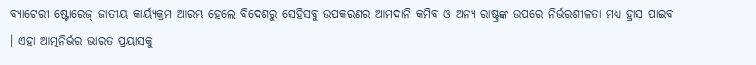ବ୍ୟାଟେରୀ ଷ୍ଟୋରେଜ୍ ଜାତୀୟ କାର୍ୟ୍ୟକ୍ରମ ଆରମ୍ଭ ହେଲେ ବିଦେଶରୁ ସେହିସବୁ ଉପକରଣର ଆମଦାନି କମିବ ଓ ଅନ୍ୟ ରାଷ୍ଟ୍ରଙ୍କ ଉପରେ ନିର୍ଭରଶୀଳତା ମଧ୍ୟ ହ୍ରାସ ପାଇବ । ଏହା ଆତ୍ମନିର୍ଭର ଭାରତ ପ୍ରୟାସକୁ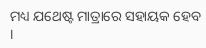ମଧ୍ୟ ଯଥେଷ୍ଟ ମାତ୍ରାରେ ସହାୟକ ହେବ ।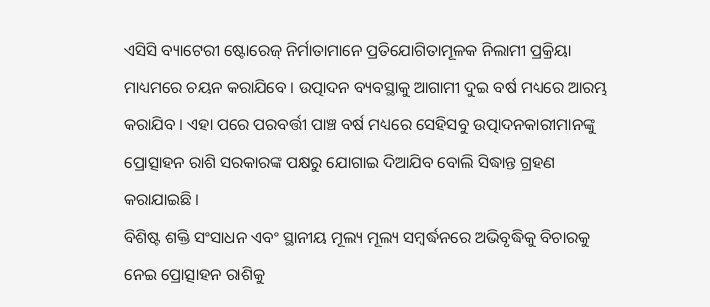ଏସିସି ବ୍ୟାଟେରୀ ଷ୍ଟୋରେଜ୍ ନିର୍ମାତାମାନେ ପ୍ରତିଯୋଗିତାମୂଳକ ନିଲାମୀ ପ୍ରକ୍ରିୟା ମାଧ୍ୟମରେ ଚୟନ କରାଯିବେ । ଉତ୍ପାଦନ ବ୍ୟବସ୍ଥାକୁ ଆଗାମୀ ଦୁଇ ବର୍ଷ ମଧ୍ୟରେ ଆରମ୍ଭ କରାଯିବ । ଏହା ପରେ ପରବର୍ତ୍ତୀ ପାଞ୍ଚ ବର୍ଷ ମଧ୍ୟରେ ସେହିସବୁ ଉତ୍ପାଦନକାରୀମାନଙ୍କୁ ପ୍ରୋତ୍ସାହନ ରାଶି ସରକାରଙ୍କ ପକ୍ଷରୁ ଯୋଗାଇ ଦିଆଯିବ ବୋଲି ସିଦ୍ଧାନ୍ତ ଗ୍ରହଣ କରାଯାଇଛି ।
ବିଶିଷ୍ଟ ଶକ୍ତି ସଂସାଧନ ଏବଂ ସ୍ଥାନୀୟ ମୂଲ୍ୟ ମୂଲ୍ୟ ସମ୍ବର୍ଦ୍ଧନରେ ଅଭିବୃଦ୍ଧିକୁ ବିଚାରକୁ ନେଇ ପ୍ରୋତ୍ସାହନ ରାଶିକୁ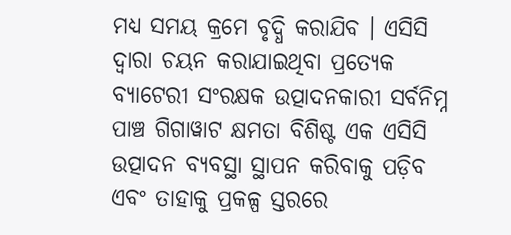ମଧ୍ୟ ସମୟ କ୍ରମେ ବୃଦ୍ଧି କରାଯିବ । ଏସିସି ଦ୍ୱାରା ଚୟନ କରାଯାଇଥିବା ପ୍ରତ୍ୟେକ ବ୍ୟାଟେରୀ ସଂରକ୍ଷକ ଉତ୍ପାଦନକାରୀ ସର୍ବନିମ୍ନ ପାଞ୍ଚ ଗିଗାୱାଟ କ୍ଷମତା ବିଶିଷ୍ଟ ଏକ ଏସିସି ଉତ୍ପାଦନ ବ୍ୟବସ୍ଥା ସ୍ଥାପନ କରିବାକୁ ପଡ଼ିବ ଏବଂ ତାହାକୁ ପ୍ରକଳ୍ପ ସ୍ତରରେ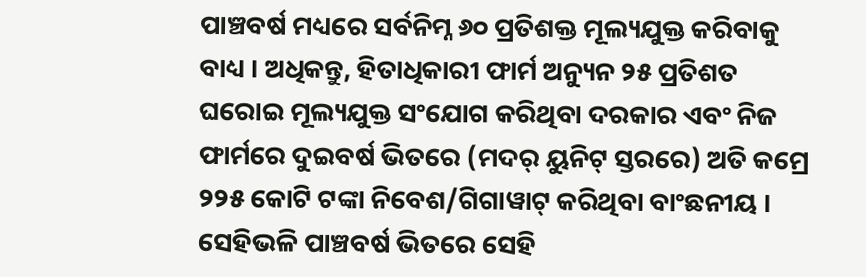ପାଞ୍ଚବର୍ଷ ମଧ୍ୟରେ ସର୍ବନିମ୍ନ ୬୦ ପ୍ରତିଶକ୍ତ ମୂଲ୍ୟଯୁକ୍ତ କରିବାକୁ ବାଧ୍ୟ । ଅଧିକନ୍ତୁ, ହିତାଧିକାରୀ ଫାର୍ମ ଅନ୍ୟୁନ ୨୫ ପ୍ରତିଶତ ଘରୋଇ ମୂଲ୍ୟଯୁକ୍ତ ସଂଯୋଗ କରିଥିବା ଦରକାର ଏବଂ ନିଜ ଫାର୍ମରେ ଦୁଇବର୍ଷ ଭିତରେ (ମଦର୍ ୟୁନିଟ୍ ସ୍ତରରେ) ଅତି କମ୍ରେ ୨୨୫ କୋଟି ଟଙ୍କା ନିବେଶ/ଗିଗାୱାଟ୍ କରିଥିବା ବାଂଛନୀୟ । ସେହିଭଳି ପାଞ୍ଚବର୍ଷ ଭିତରେ ସେହି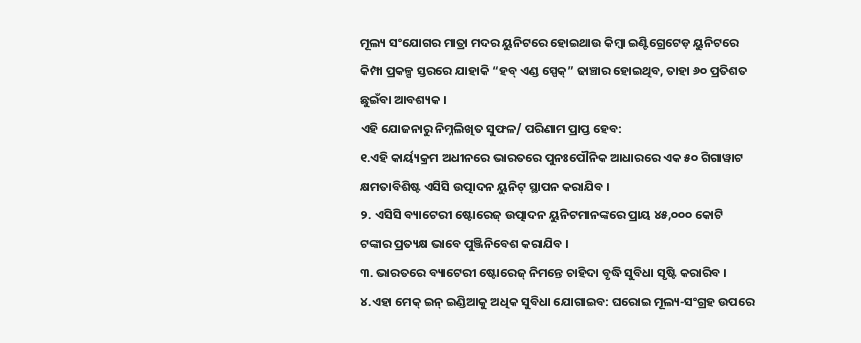ମୂଲ୍ୟ ସଂଯୋଗର ମାତ୍ରା ମଦର ୟୁନିଟରେ ହୋଇଥାଉ କିମ୍ବା ଇଣ୍ଟିଗ୍ରେଟେଡ଼ ୟୁନିଟରେ କିମ୍ପା ପ୍ରକଳ୍ପ ସ୍ତରରେ ଯାହାକି “ହବ୍ ଏଣ୍ଡ ସ୍ପେକ୍” ଢାଞ୍ଚାର ହୋଇଥିବ, ତାହା ୬୦ ପ୍ରତିଶତ ଛୁଇଁବା ଆବଶ୍ୟକ ।
ଏହି ଯୋଜନାରୁ ନିମ୍ନଲିଖିତ ସୁଫଳ/ ପରିଣାମ ପ୍ରାପ୍ତ ହେବ:
୧.ଏହି କାର୍ୟ୍ୟକ୍ରମ ଅଧୀନରେ ଭାରତରେ ପୁନଃପୌନିକ ଆଧାରରେ ଏକ ୫୦ ଗିଗାୱାଟ କ୍ଷମତାବିଶିଷ୍ଟ ଏସିସି ଉତ୍ପାଦନ ୟୁନିଟ୍ ସ୍ଥାପନ କରାଯିବ ।
୨. ଏସିସି ବ୍ୟାଟେରୀ ଷ୍ଟୋରେଜ୍ ଉତ୍ପାଦନ ୟୁନିଟମାନଙ୍କରେ ପ୍ରାୟ ୪୫,୦୦୦ କୋଟି ଟଙ୍କାର ପ୍ରତ୍ୟକ୍ଷ ଭାବେ ପୁଞ୍ଜିନିବେଶ କରାଯିବ ।
୩. ଭାରତରେ ବ୍ୟାଟେରୀ ଷ୍ଟୋରେଜ୍ ନିମନ୍ତେ ଚାହିଦା ବୃଦ୍ଧି ସୁବିଧା ସୃଷ୍ଟି କରାରିବ ।
୪.ଏହା ମେକ୍ ଇନ୍ ଇଣ୍ଡିଆକୁ ଅଧିକ ସୁବିଧା ଯୋଗାଇବ: ଘରୋଇ ମୂଲ୍ୟ-ସଂଗ୍ରହ ଉପରେ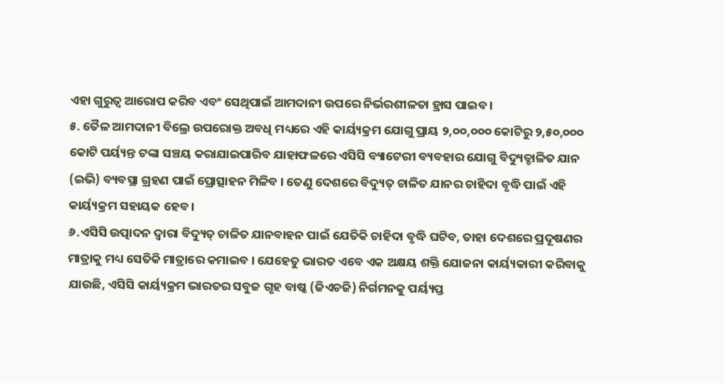ଏହା ଗୁରୁତ୍ୱ ଆରୋପ କରିବ ଏବଂ ସେଥିପାଇଁ ଆମଦାନୀ ଉପରେ ନିର୍ଭରଶୀଳତା ହ୍ରାସ ପାଇବ ।
୫. ତୈଳ ଆମଦାନୀ ବିଲ୍ରେ ଉପରୋକ୍ତ ଅବଧି ମଧ୍ୟରେ ଏହି କାର୍ୟ୍ୟକ୍ରମ ଯୋଗୁ ପ୍ରାୟ ୨,୦୦,୦୦୦ କୋଟିରୁ ୨,୫୦,୦୦୦ କୋଟି ପର୍ୟ୍ୟନ୍ତ ଟଙ୍କା ସଞ୍ଚୟ କରାଯାଇପାରିବ ଯାହାଫଳରେ ଏସିସି ବ୍ୟାଟେରୀ ବ୍ୟବହାର ଯୋଗୁ ବିଦ୍ୟୁତ୍ଚାଳିତ ଯାନ (ଇଭି) ବ୍ୟବସ୍ଥା ଗ୍ରହଣ ପାଇଁ ପ୍ରୋତ୍ସାହନ ମିଳିବ । ତେଣୁ ଦେଶରେ ବିଦ୍ୟୁତ୍ ଚାଳିତ ଯାନର ଚାହିଦା ବୃଦ୍ଧି ପାଇଁ ଏହି କାର୍ୟ୍ୟକ୍ରମ ସହାୟକ ହେବ ।
୬.ଏସିସି ଉତ୍ପାଦନ ଦ୍ୱାରା ବିଦ୍ୟୁତ୍ ଚାଳିତ ଯାନବାହନ ପାଇଁ ଯେତିକି ଚାହିଦା ବୃଦ୍ଧି ଘଟିବ, ତାହା ଦେଶରେ ପ୍ରଦୂଷଣର ମାତ୍ରାକୁ ମଧ୍ୟ ସେତିକି ମାତ୍ରାରେ କମାଇବ । ଯେହେତୁ ଭାରତ ଏବେ ଏକ ଅକ୍ଷୟ ଶକ୍ତି ଯୋଜନା କାର୍ୟ୍ୟକାରୀ କରିବାକୁ ଯାଉଛି, ଏସିସି କାର୍ୟ୍ୟକ୍ରମ ଭାରତର ସବୁଜ ଗୃହ ବାଷ୍କ (ଜିଏଚଜି) ନିର୍ଗମନକୁ ପର୍ୟ୍ୟପ୍ତ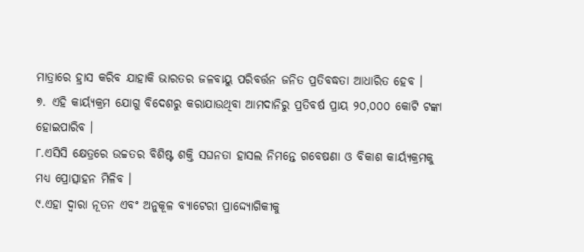ମାତ୍ରାରେ ହ୍ରାସ କରିବ ଯାହାକି ଭାରତର ଜଳବାୟୁ ପରିବର୍ତ୍ତନ ଜନିତ ପ୍ରତିବଦ୍ଧତା ଆଧାରିତ ହେବ ।
୭. ଏହି କାର୍ୟ୍ୟକ୍ରମ ଯୋଗୁ ବିଦେଶରୁ କରାଯାଉଥିବା ଆମଦାନିରୁ ପ୍ରତିବର୍ଷ ପ୍ରାୟ ୨୦,୦୦୦ କୋଟି ଟଙ୍କା ହୋଇପାରିବ ।
୮.ଏସିସି କ୍ଷେତ୍ରରେ ଉଚ୍ଚତର ବିଶିଷ୍ଟ ଶକ୍ତି ସଘନତା ହାସଲ ନିମନ୍ତେ ଗବେଷଣା ଓ ବିକାଶ କାର୍ୟ୍ୟକ୍ରମକୁ ମଧ୍ୟ ପ୍ରୋତ୍ସାହନ ମିଳିବ ।
୯.ଏହା ଦ୍ୱାରା ନୂତନ ଏବଂ ଅନୁକୂଳ ବ୍ୟାଟେରୀ ପ୍ରାଦ୍ଦ୍ୟୋଗିକୀକୁ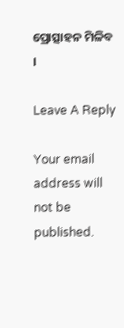ପ୍ରୋତ୍ସାହନ ମିଳିବ ।

Leave A Reply

Your email address will not be published.